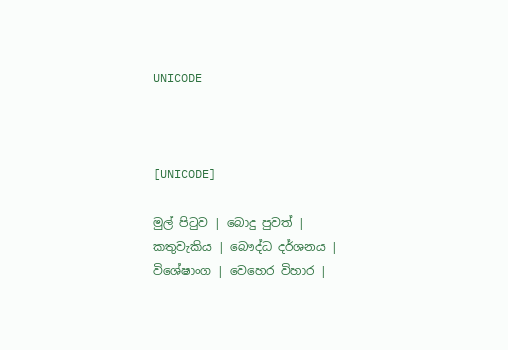UNICODE



[UNICODE]

මුල් පිටුව | බොදු පුවත් | කතුවැකිය | බෞද්ධ දර්ශනය | විශේෂාංග | වෙහෙර විහාර |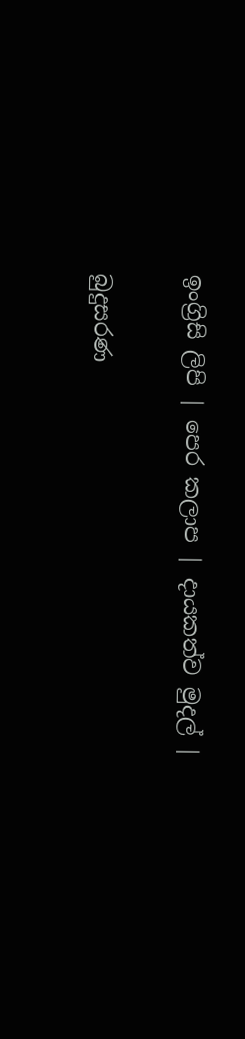ඉංග්‍රිසි ලිපි | පෙර කලාප | දායකත්ව මුදල් |

බුදුසරණ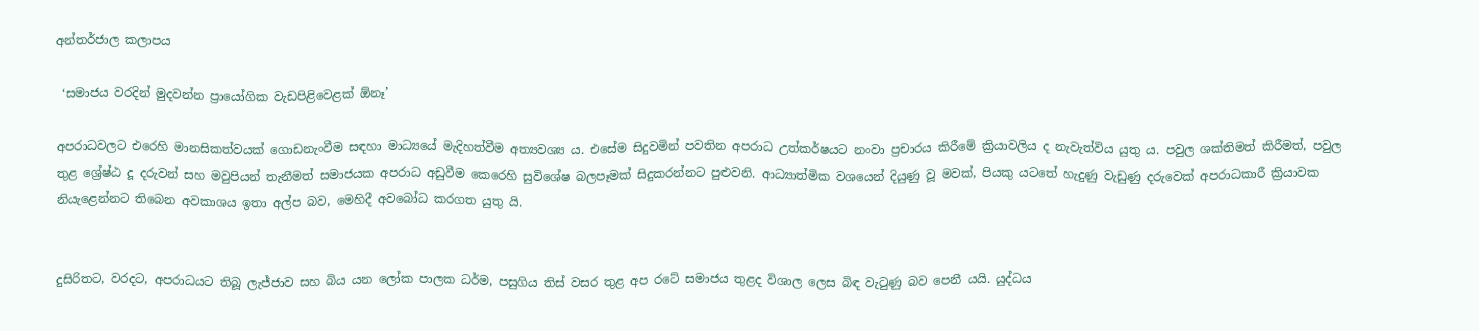අන්තර්ජාල කලාපය

 ‘සමාජය වරදින් මුදවන්න ප්‍රායෝගික වැඩපිළිවෙළක් ඕනෑ’

අපරාධවලට එරෙහි මානසිකත්වයක් ගොඩනැංවීම සඳහා මාධ්‍යයේ මැදිහත්වීම අත්‍යවශ්‍ය ය. එසේම සිදුවමින් පවතින අපරාධ උත්කර්ෂයට නංවා ප්‍රචාරය කිරීමේ ක්‍රියාවලිය ද නැවැත්විය යුතු ය. පවුල ශක්තිමත් කිරීමත්, පවුල තුළ ශ්‍රේෂ්ඨ දූ දරුවන් සහ මවුපියන් තැනීමත් සමාජයක අපරාධ අඩුවීම කෙරෙහි සුවිශේෂ බලපෑමක් සිදුකරන්නට පුළුවනි. ආධ්‍යාත්මික වශයෙන් දියුණු වූ මවක්, පියකු යටතේ හැදුණු වැඩුණු දරුවෙක් අපරාධකාරී ක්‍රියාවක නියැළෙන්නට තිබෙන අවකාශය ඉතා අල්ප බව, මෙහිදී අවබෝධ කරගත යුතු යි.


දුසිරිතට, වරදට, අපරාධයට තිබූ ලැජ්ජාව සහ බිය යන ලෝක පාලක ධර්ම, පසුගිය තිස් වසර තුළ අප රටේ සමාජය තුළද විශාල ලෙස බිඳ වැටුණු බව පෙනී යයි. යුද්ධය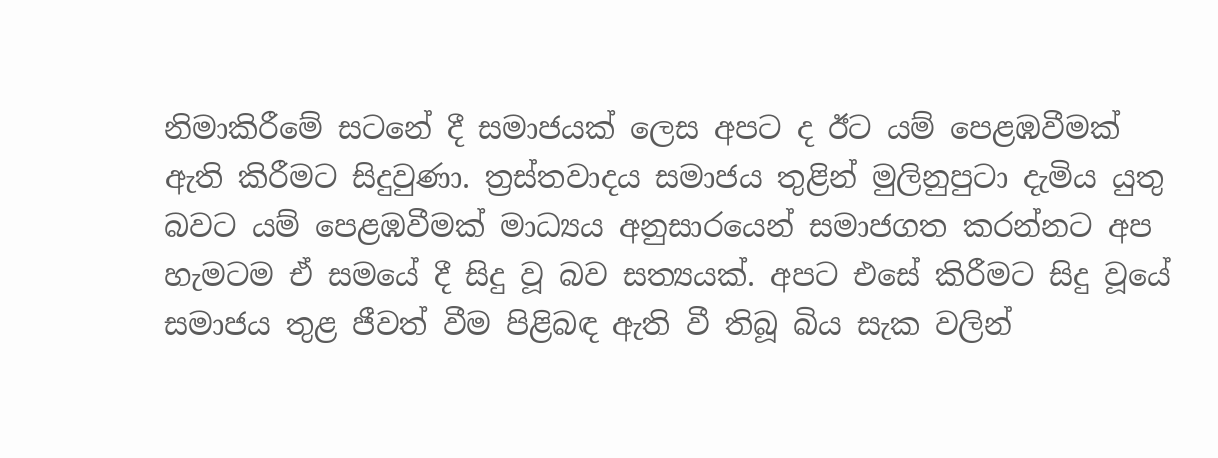නිමාකිරීමේ සටනේ දී සමාජයක් ලෙස අපට ද ඊට යම් පෙළඹවීමක් ඇති කිරීමට සිදුවුණා. ත්‍රස්තවාදය සමාජය තුළින් මුලිනුපුටා දැමිය යුතු බවට යම් පෙළඹවීමක් මාධ්‍යය අනුසාරයෙන් සමාජගත කරන්නට අප හැමටම ඒ සමයේ දී සිදු වූ බව සත්‍යයක්. අපට එසේ කිරීමට සිදු වූයේ සමාජය තුළ ජීවත් වීම පිළිබඳ ඇති වී තිබූ බිය සැක වලින්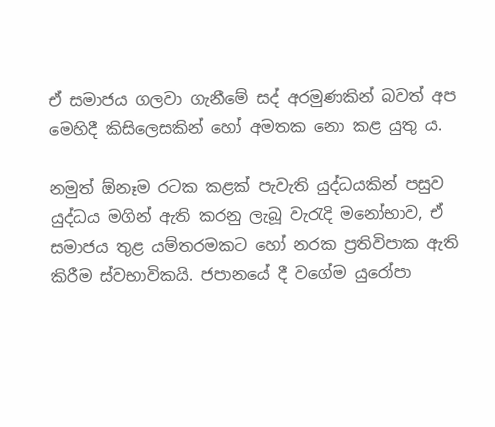ඒ සමාජය ගලවා ගැනීමේ සද් අරමුණකින් බවත් අප මෙහිදී කිසිලෙසකින් හෝ අමතක නො කළ යුතු ය.

නමුත් ඕනෑම රටක කළක් පැවැති යුද්ධයකින් පසුව යුද්ධය මගින් ඇති කරනු ලැබූ වැරැදි මනෝභාව, ඒ සමාජය තුළ යම්තරමකට හෝ නරක ප්‍රතිවිපාක ඇති කිරීම ස්වභාවිකයි. ජපානයේ දී වගේම යුරෝපා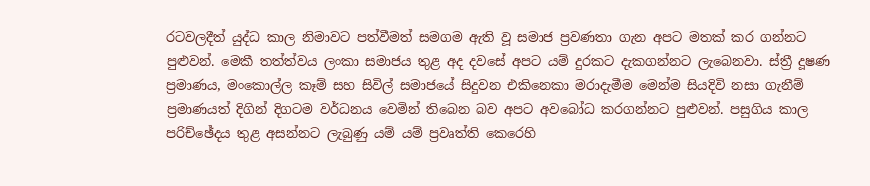රටවලදීත් යුද්ධ කාල නිමාවට පත්වීමත් සමගම ඇති වූ සමාජ ප්‍රවණතා ගැන අපට මතක් කර ගන්නට පුළුවන්. මෙකී තත්ත්වය ලංකා සමාජය තුළ අද දවසේ අපට යම් දුරකට දැකගන්නට ලැබෙනවා. ස්ත්‍රී දූෂණ ප්‍රමාණය, මංකොල්ල කෑම් සහ සිවිල් සමාජයේ සිදුවන එකිනෙකා මරාදැමීම මෙන්ම සියදිවි නසා ගැනීම් ප්‍රමාණයත් දිගින් දිගටම වර්ධනය වෙමින් තිබෙන බව අපට අවබෝධ කරගන්නට පුළුවන්. පසුගිය කාල පරිච්ඡේදය තුළ අසන්නට ලැබුණු යම් යම් ප්‍රවෘත්ති කෙරෙහි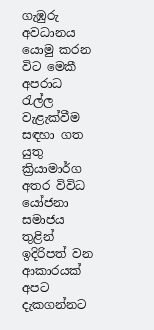ගැඹුරු අවධානය යොමු කරන විට මෙකී අපරාධ රැල්ල වැළැක්වීම සඳහා ගත යුතු ක්‍රියාමාර්ග අතර විවිධ යෝජනා සමාජය තුළින් ඉදිරිපත් වන ආකාරයක් අපට දැකගන්නට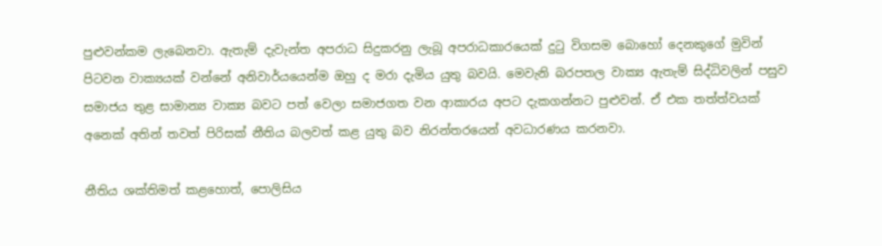පුළුවන්කම ලැබෙනවා. ඇතැම් දැවැන්ත අපරාධ සිදුකරනු ලැබූ අපරාධකාරයෙක් දුටු විගසම බොහෝ දෙනකුගේ මුවින් පිටවන වාක්‍යයක් වන්නේ අනිවාර්යයෙන්ම ඔහු ද මරා දැමිය යුතු බවයි. මෙවැනි බරපතල වාක්‍ය ඇතැම් සිද්ධිවලින් පසුව සමාජය තුළ සාමාන්‍ය වාක්‍ය බවට පත් වෙලා සමාජගත වන ආකාරය අපට දැකගන්නට පුළුවන්. ඒ එක තත්ත්වයක් අනෙක් අතින් තවත් පිරිසක් නීතිය බලවත් කළ යුතු බව නිරන්තරයෙන් අවධාරණය කරනවා.

නීතිය ශක්තිමත් කළහොත්, පොලිසිය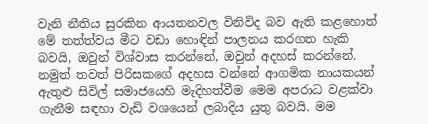වැනි නීතිය සුරකින ආයතනවල විනිවිද බව ඇති කළහොත් මේ තත්ත්වය මීට වඩා හොඳින් පාලනය කරගත හැකි බවයි, ඔවුන් විශ්වාස කරන්නේ, ඔවුන් අදහස් කරන්නේ. නමුත් තවත් පිරිසකගේ අදහස වන්නේ ආගමික නායකයන් ඇතුළු සිවිල් සමාජයෙහි මැදිහත්වීම මෙම අපරාධ වළක්වා ගැනීම සඳහා වැඩි වශයෙන් ලබාදිය යුතු බවයි. මම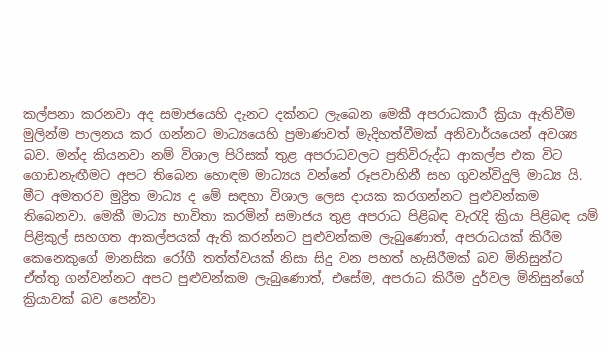කල්පනා කරනවා අද සමාජයෙහි දැනට දක්නට ලැබෙන මෙකී අපරාධකාරී ක්‍රියා ඇතිවීම මුලින්ම පාලනය කර ගන්නට මාධ්‍යයෙහි ප්‍රමාණවත් මැදිහත්වීමක් අනිවාර්යයෙන් අවශ්‍ය බව. මන්ද කියනවා නම් විශාල පිරිසක් තුළ අපරාධවලට ප්‍රතිවිරුද්ධ ආකල්ප එක විට ගොඩනැඟීමට අපට තිබෙන හොඳම මාධ්‍යය වන්නේ රූපවාහිනී සහ ගුවන්විදුලි මාධ්‍ය යි. මීට අමතරව මුද්‍රිත මාධ්‍ය ද මේ සඳහා විශාල ලෙස දායක කරගන්නට පුළුවන්කම තිබෙනවා. මෙකී මාධ්‍ය භාවිතා කරමින් සමාජය තුළ අපරාධ පිළිබඳ වැරැදි ක්‍රියා පිළිබඳ යම් පිළිකුල් සහගත ආකල්පයක් ඇති කරන්නට පුළුවන්කම ලැබුණොත්, අපරාධයක් කිරීම කෙනෙකුගේ මානසික රෝගී තත්ත්වයක් නිසා සිදු වන පහත් හැසිරීමක් බව මිනිසුන්ට ඒත්තු ගන්වන්නට අපට පුළුවන්කම ලැබුණොත්, එසේම, අපරාධ කිරීම දුර්වල මිනිසුන්ගේ ක්‍රියාවක් බව පෙන්වා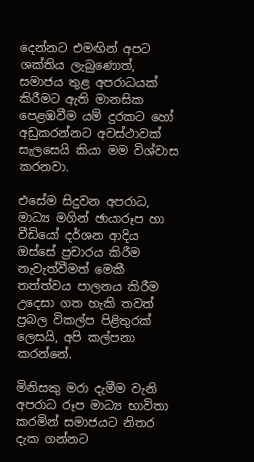දෙන්නට එමඟින් අපට ශක්තිය ලැබුණොත්, සමාජය තුළ අපරාධයක් කිරීමට ඇති මානසික පෙළඹවීම යම් දුරකට හෝ අඩුකරන්නට අවස්ථාවක් සැලසෙයි කියා මම විශ්වාස කරනවා.

එසේම සිදුවන අපරාධ, මාධ්‍ය මගින් ඡායාරූප හා වීඩියෝ දර්ශන ආදිය ඔස්සේ ප්‍රචාරය කිරීම නැවැත්වීමත් මෙකී තත්ත්වය පාලනය කිරීම උදෙසා ගත හැකි තවත් ප්‍රබල විකල්ප පිළිතුරක් ලෙසයි, අපි කල්පනා කරන්නේ.

මිනිසකු මරා දැමීම වැනි අපරාධ රූප මාධ්‍ය භාවිතා කරමින් සමාජයට නිතර දැක ගන්නට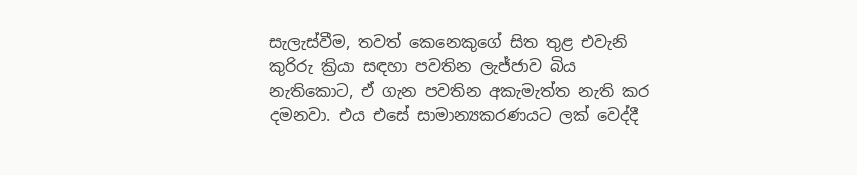සැලැස්වීම, තවත් කෙනෙකුගේ සිත තුළ එවැනි කුරිරු ක්‍රියා සඳහා පවතින ලැජ්ජාව බිය නැතිකොට, ඒ ගැන පවතින අකැමැත්ත නැති කර දමනවා. එය එසේ සාමාන්‍යකරණයට ලක් වෙද්දී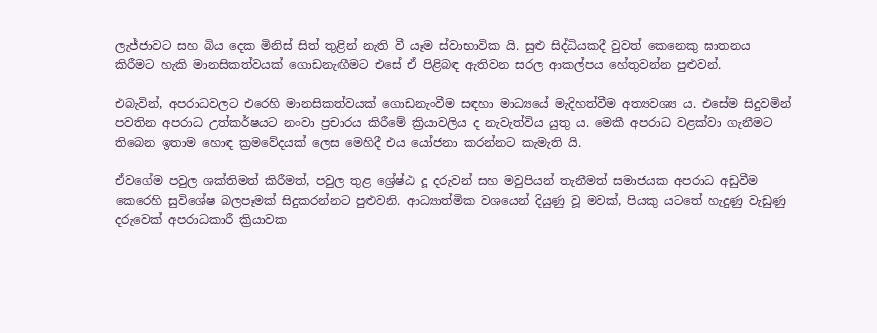ලැජ්ජාවට සහ බිය දෙක මිනිස් සිත් තුළින් නැති වී යෑම ස්වාභාවික යි. සුළු සිද්ධියකදී වුවත් කෙනෙකු ඝාතනය කිරීමට හැකි මානසිකත්වයක් ගොඩනැඟීමට එසේ ඒ පිළිබඳ ඇතිවන සරල ආකල්පය හේතුවන්න පුළුවන්.

එබැවින්, අපරාධවලට එරෙහි මානසිකත්වයක් ගොඩනැංවීම සඳහා මාධ්‍යයේ මැදිහත්වීම අත්‍යවශ්‍ය ය. එසේම සිදුවමින් පවතින අපරාධ උත්කර්ෂයට නංවා ප්‍රචාරය කිරීමේ ක්‍රියාවලිය ද නැවැත්විය යුතු ය. මෙකී අපරාධ වළක්වා ගැනීමට තිබෙන ඉතාම හොඳ ක්‍රමවේදයක් ලෙස මෙහිදී එය යෝජනා කරන්නට කැමැති යි.

ඒවගේම පවුල ශක්තිමත් කිරීමත්, පවුල තුළ ශ්‍රේෂ්ඨ දූ දරුවන් සහ මවුපියන් තැනීමත් සමාජයක අපරාධ අඩුවීම කෙරෙහි සුවිශේෂ බලපෑමක් සිදුකරන්නට පුළුවනි. ආධ්‍යාත්මික වශයෙන් දියුණු වූ මවක්, පියකු යටතේ හැදුණු වැඩුණු දරුවෙක් අපරාධකාරී ක්‍රියාවක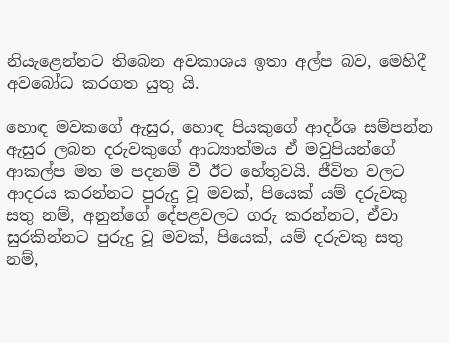නියැළෙන්නට තිබෙන අවකාශය ඉතා අල්ප බව, මෙහිදී අවබෝධ කරගත යුතු යි.

හොඳ මවකගේ ඇසුර, හොඳ පියකුගේ ආදර්ශ සම්පන්න ඇසුර ලබන දරුවකුගේ ආධ්‍යාත්මය ඒ මවුපියන්ගේ ආකල්ප මත ම පදනම් වී ඊට හේතුවයි. ජීවිත වලට ආදරය කරන්නට පුරුදු වූ මවක්, පියෙක් යම් දරුවකු සතු නම්, අනුන්ගේ දේපළවලට ගරු කරන්නට, ඒවා සුරකින්නට පුරුදු වූ මවක්, පියෙක්, යම් දරුවකු සතු නම්,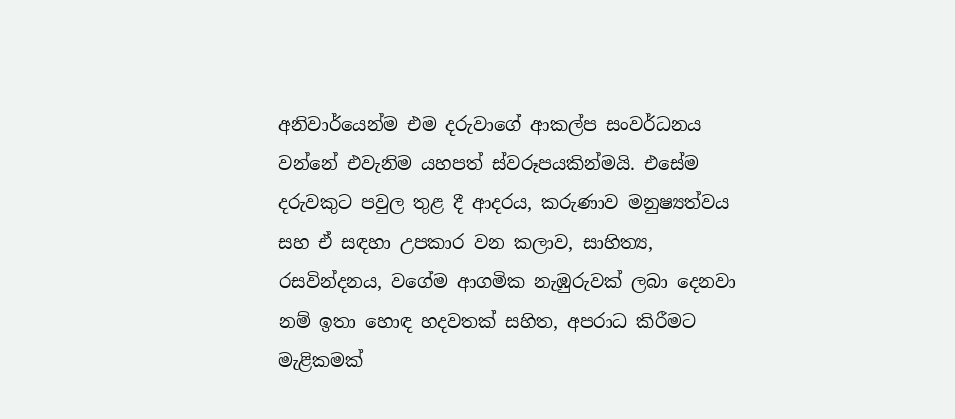අනිවාර්යෙන්ම එම දරුවාගේ ආකල්ප සංවර්ධනය වන්නේ එවැනිම යහපත් ස්වරූපයකින්මයි. එසේම දරුවකුට පවුල තුළ දී ආදරය, කරුණාව මනුෂ්‍යත්වය සහ ඒ සඳහා උපකාර වන කලාව, සාහිත්‍ය, රසවින්දනය, වගේම ආගමික නැඹුරුවක් ලබා දෙනවා නම් ඉතා හොඳ හදවතක් සහිත, අපරාධ කිරීමට මැළිකමක්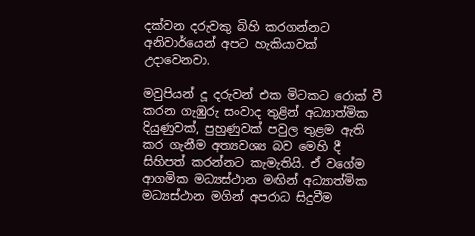දක්වන දරුවකු බිහි කරගන්නට අනිවාර්යෙන් අපට හැකියාවක් උදාවෙනවා.

මවුපියන් දූ දරුවන් එක මිටකට රොක් වී කරන ගැඹුරු සංවාද තුළින් අධ්‍යාත්මික දියුණුවක්, පුහුණුවක් පවුල තුළම ඇති කර ගැනීම අත්‍යවශ්‍ය බව මෙහි දී සිහිපත් කරන්නට කැමැතියි. ඒ වගේම ආගමික මධ්‍යස්ථාන මඟින් අධ්‍යාත්මික මධ්‍යස්ථාන මගින් අපරාධ සිදුවීම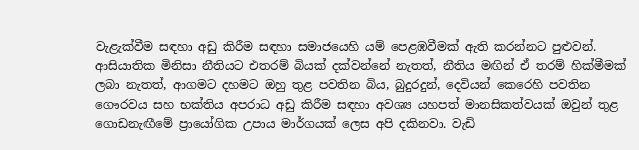වැළැක්වීම සඳහා අඩු කිරීම සඳහා සමාජයෙහි යම් පෙළඹවීමක් ඇති කරන්නට පුළුවන්. ආසියාතික මිනිසා නීතියට එතරම් බියක් දක්වන්නේ නැතත්, නීතිය මඟින් ඒ තරම් හික්මීමක් ලබා නැතත්, ආගමට දහමට ඔහු තුළ පවතින බිය, බුදුරදුන්, දෙවියන් කෙරෙහි පවතින ගෞරවය සහ භක්තිය අපරාධ අඩු කිරීම සඳහා අවශ්‍ය යහපත් මානසිකත්වයක් ඔවුන් තුළ ගොඩනැඟීමේ ප්‍රායෝගික උපාය මාර්ගයක් ලෙස අපි දකිනවා. වැඩි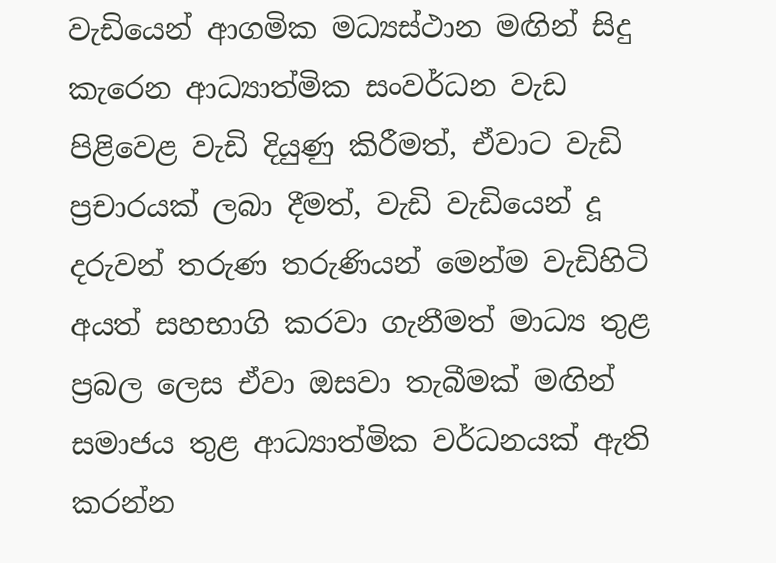වැඩියෙන් ආගමික මධ්‍යස්ථාන මඟින් සිදු කැරෙන ආධ්‍යාත්මික සංවර්ධන වැඩ පිළිවෙළ වැඩි දියුණු කිරීමත්, ඒවාට වැඩි ප්‍රචාරයක් ලබා දීමත්, වැඩි වැඩියෙන් දූ දරුවන් තරුණ තරුණියන් මෙන්ම වැඩිහිටි අයත් සහභාගි කරවා ගැනීමත් මාධ්‍ය තුළ ප්‍රබල ලෙස ඒවා ඔසවා තැබීමක් මඟින් සමාජය තුළ ආධ්‍යාත්මික වර්ධනයක් ඇති කරන්න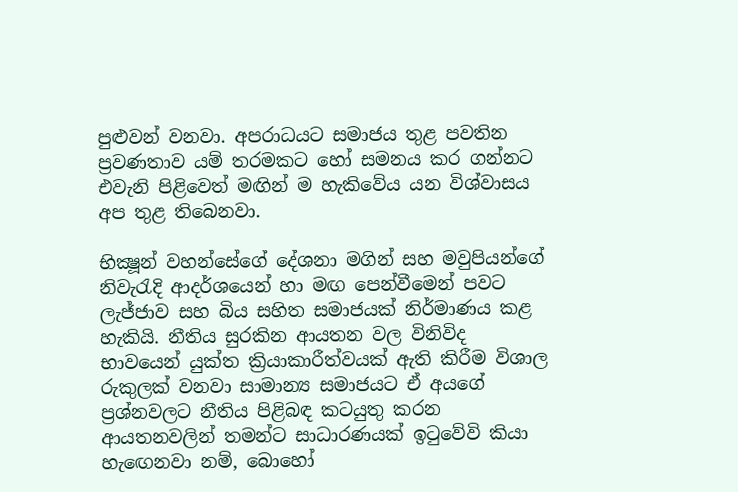පුළුවන් වනවා. අපරාධයට සමාජය තුළ පවතින ප්‍රවණතාව යම් තරමකට හෝ සමනය කර ගන්නට එවැනි පිළිවෙත් මඟින් ම හැකිවේය යන විශ්වාසය අප තුළ තිබෙනවා.

භික්‍ෂූන් වහන්සේගේ දේශනා මගින් සහ මවුපියන්ගේ නිවැරැදි ආදර්ශයෙන් හා මඟ පෙන්වීමෙන් පවට ලැජ්ජාව සහ බිය සහිත සමාජයක් නිර්මාණය කළ හැකියි. නීතිය සුරකින ආයතන වල විනිවිද භාවයෙන් යුක්ත ක්‍රියාකාරීත්වයක් ඇති කිරීම විශාල රුකුලක් වනවා සාමාන්‍ය සමාජයට ඒ අයගේ ප්‍රශ්නවලට නීතිය පිළිබඳ කටයුතු කරන ආයතනවලින් තමන්ට සාධාරණයක් ඉටුවේවි කියා හැඟෙනවා නම්, බොහෝ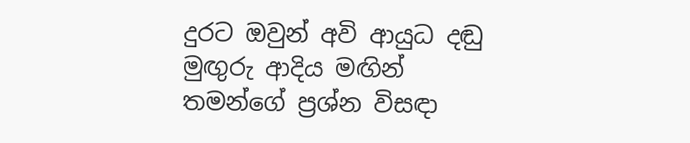දුරට ඔවුන් අවි ආයුධ දඬු මුඟුරු ආදිය මඟින් තමන්ගේ ප්‍රශ්න විසඳා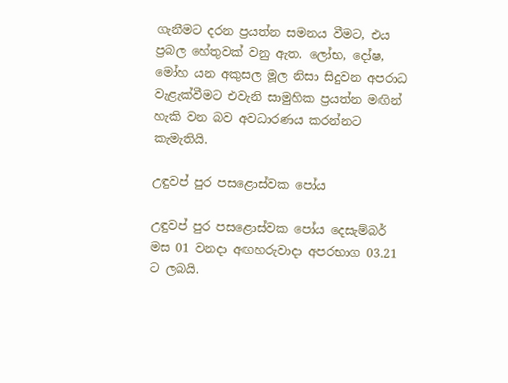ගැනීමට දරන ප්‍රයත්න සමනය වීමට, එය ප්‍රබල හේතුවක් වනු ඇත. ලෝභ, දෝෂ, මෝහ යන අකුසල මූල නිසා සිදුවන අපරාධ වැළැක්වීමට එවැනි සාමුහික ප්‍රයත්න මඟින් හැකි වන බව අවධාරණය කරන්නට කැමැතියි.

උඳුවප් පුර පසළොස්වක පෝය

උඳුවප් පුර පසළොස්වක පෝය දෙසැම්බර් මස 01 වනදා අඟහරුවාදා අපරභාග 03.21 ට ලබයි.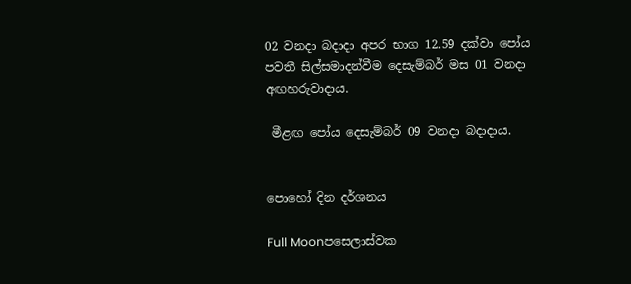02 වනදා බදාදා අපර භාග 12.59 දක්වා පෝය පවතී සිල්සමාදන්වීම දෙසැම්බර් මස 01 වනදා අඟහරුවාදාය.

 මීළඟ පෝය දෙසැම්බර් 09 වනදා බදාදාය.


පොහෝ දින දර්ශනය

Full Moonපසෙලාස්වක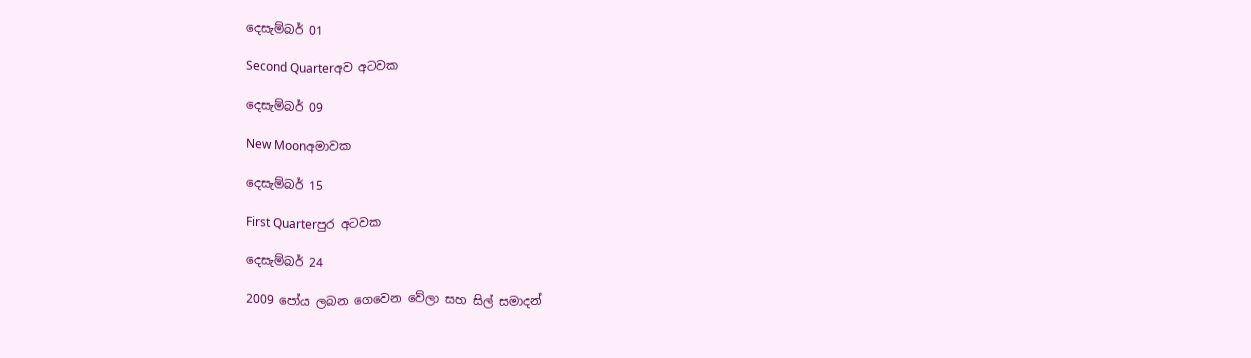දෙසැම්බර් 01

Second Quarterඅව අටවක

දෙසැම්බර් 09

New Moonඅමාවක

දෙසැම්බර් 15

First Quarterපුර අටවක

දෙසැම්බර් 24

2009 පෝය ලබන ගෙවෙන වේලා සහ සිල් සමාදන්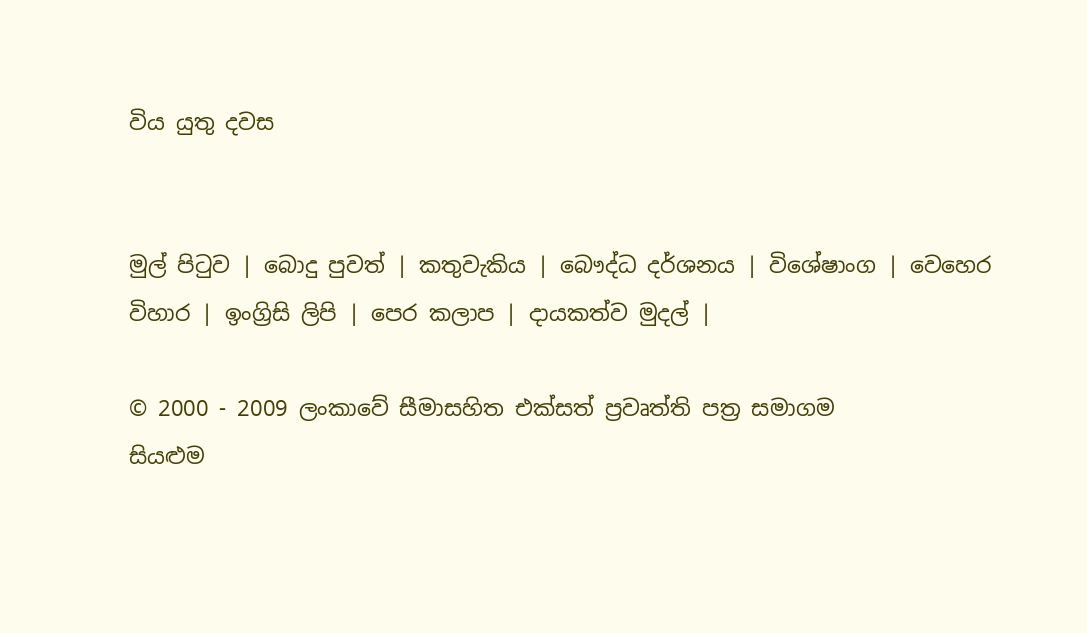විය යුතු දවස


මුල් පිටුව | බොදු පුවත් | කතුවැකිය | බෞද්ධ දර්ශනය | විශේෂාංග | වෙහෙර විහාර | ඉංග්‍රිසි ලිපි | පෙර කලාප | දායකත්ව මුදල් |

© 2000 - 2009 ලංකාවේ සීමාසහිත එක්සත් ප්‍රවෘත්ති පත්‍ර සමාගම
සියළුම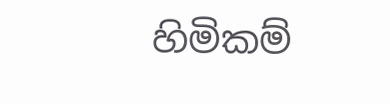හිමිකම්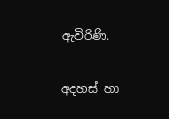ඇවිරිණි.

අදහස් හා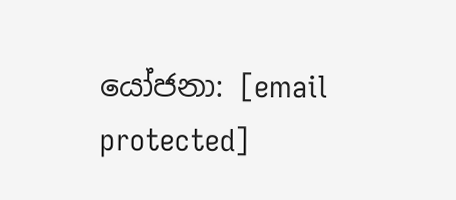යෝජනා: [email protected]